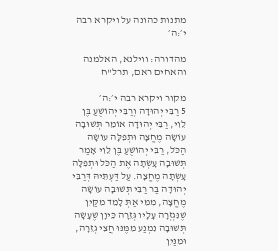מתנות כהונה על ויקרא רבה י׳:ה׳

מהדורה: ווילנא, האלמנה והאחים ראם, תרל"ח

מקור ויקרא רבה י׳:ה׳
5 רַבִּי יְהוּדָה וְרַבִּי יְהוֹשֻׁעַ בֶּן לֵוִי, רַבִּי יְהוּדָה אוֹמֵר תְּשׁוּבָה עוֹשָׂה מֶחֱצָה וּתְפִלָּה עוֹשָׂה הַכֹּל, רַבִּי יְהוֹשֻׁעַ בֶּן לֵוִי אָמַר תְּשׁוּבָה עָשְׂתָה אֶת הַכֹּל וּתְפִלָּה עָשְׂתָה מֶחֱצָה. עַל דַּעְתֵּיהּ דְּרַבִּי יְהוּדָה בַּר רַבִּי תְּשׁוּבָה עוֹשָׂה מֶחֱצָה, מִמִּי אַתְּ לָמֵד מִקַּיִן שֶׁנִּגְזְרָה עָלָיו גְּזֵרָה כֵּיוָן שֶׁעָשָׂה תְּשׁוּבָה נִמְנַע מִמֶּנּוּ חֲצִי גְזֵרָה, וּמִנַּיִן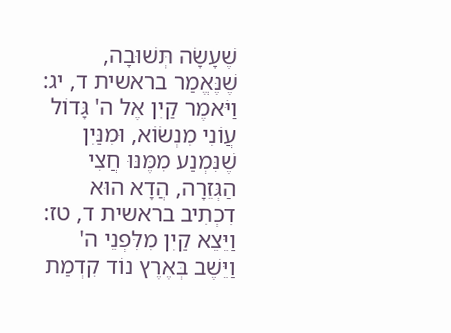שֶׁעָשָׂה תְּשׁוּבָה, שֶׁנֶּאֱמַר בראשית ד, יג: וַיֹּאמֶר קַיִן אֶל ה' גָּדוֹל עֲוֹנִי מִנְשׂוֹא, וּמִנַּיִן שֶׁנִּמְנַע מִמֶּנּוּ חֲצִי הַגְּזֵרָה, הֲדָא הוּא דִכְתִיב בראשית ד, טז: וַיֵּצֵא קַיִן מִלִּפְנֵי ה' וַיֵּשֶׁב בְּאֶרֶץ נוֹד קִדְמַת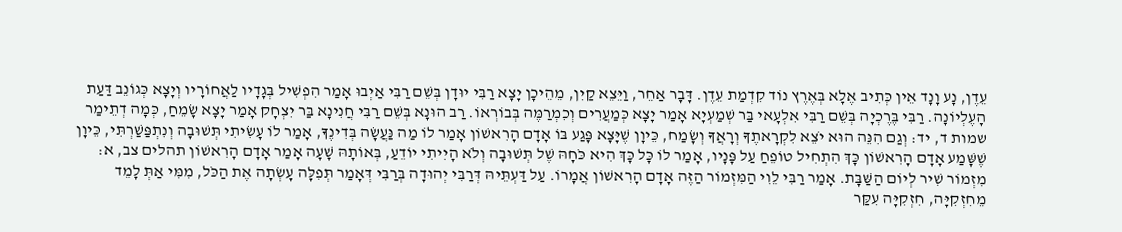עֵדֶן, נָע וָנָד אֵין כְּתִיב אֶלָא בְּאֶרֶץ נוֹד קִדְמַת עֵדֶן. דָּבָר אַחֵר, וַיֵּצֵא קַיִן, מֵהֵיכָן יָצָא רַבִּי יוּדָן בְּשֵׁם רַבִּי אַיְבוּ אָמַר הִפְשִׁיל בְּגָדָיו לַאֲחוֹרָיו וְיָצָא כְּגוֹנֵב דַּעַת הָעֶלְיוֹנָה. רַבִּי בֶּרֶכְיָה בְּשֵׁם רַבִּי אִלְעָאי בַּר שְׁמַעְיָא אָמַר יָצָא כְּמַעֲרִים וְכִמְרַמֶּה בְּבוֹרְאוֹ. רַב הוּנָא בְּשֵׁם רַבִּי חֲנִינָא בַּר יִצְחָק אָמַר יָצָא שָׂמֵחַ, כְּמָה דְתֵימַר שמות ד, יד: וְגַם הִנֵּה הוּא יֹצֵא לִקְרָאתֶךָ וְרָאֲךָ וְשָׂמַח, כֵּיוָן שֶׁיָּצָא פָּגַע בּוֹ אָדָם הָרִאשׁוֹן אָמַר לוֹ מַה נַּעֲשָׂה בְּדִינֶךָ, אָמַר לוֹ עָשִׂיתִי תְּשׁוּבָה וְנִתְפַּשַׁרְתִּי, כֵּיוָן שֶׁשָּׁמַע אָדָם הָרִאשׁוֹן כָּךְ הִתְחִיל טוֹפֵחַ עַל פָּנָיו, אָמַר לוֹ כָּל כָּךְ הִיא כֹּחָהּ שֶׁל תְּשׁוּבָה וְלֹא הָיִיתִי יוֹדֵעַ, בְּאוֹתָהּ שָׁעָה אָמַר אָדָם הָרִאשׁוֹן תהלים צב, א: מִזְמוֹר שִׁיר לְיוֹם הַשַּׁבָּת. אָמַר רַבִּי לֵוִי הַמִּזְמוֹר הַזֶּה אָדָם הָרִאשׁוֹן אֲמָרוֹ. עַל דַּעְתֵּיהּ דְּרַבִּי יְהוּדָה בְּרַבִּי דְּאָמַר תְּפִלָּה עָשְׂתָה אֶת הַכֹּל, מִמִּי אַתְּ לָמֵד מֵחִזְקִיָּה, חִזְקִיָּה עִקַּר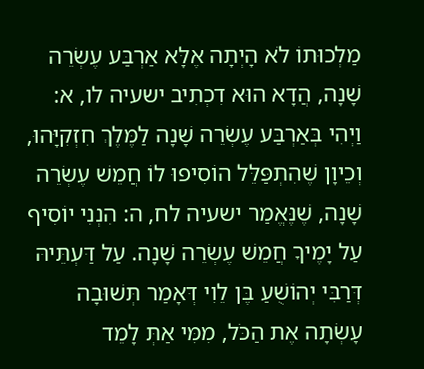מַלְכוּתוֹ לֹא הָיְתָה אֶלָּא אַרְבַּע עֶשְׂרֵה שָׁנָה, הֲדָא הוּא דִכְתִיב ישעיה לו, א: וַיְהִי בְּאַרְבַּע עֶשְׂרֵה שָׁנָה לַמֶּלֶךְ חִזְקִיָּהוּ, וְכֵיוָן שֶׁהִתְפַּלֵּל הוֹסִיפוּ לוֹ חֲמֵשׁ עֶשְׂרֵה שָׁנָה, שֶׁנֶּאֱמַר ישעיה לח, ה: הִנְנִי יוֹסִיף עַל יָמֶיךָ חֲמֵשׁ עֶשְׂרֵה שָׁנָה. עַל דַּעְתֵּיהּ דְּרַבִּי יְהוֹשֻׁעַ בֶּן לֵוִי דְּאָמַר תְּשׁוּבָה עָשְׂתָה אֶת הַכֹּל, מִמִּי אַתְּ לָמֵד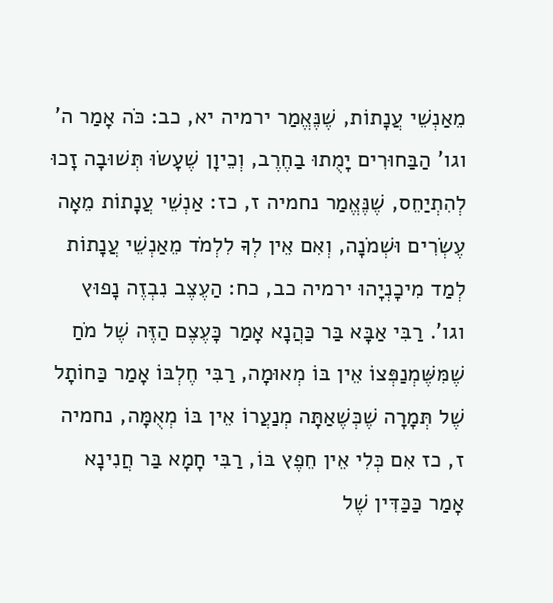מֵאַנְשֵׁי עֲנָתוֹת, שֶׁנֶּאֱמַר ירמיה יא, כב: כֹּה אָמַר ה' וגו' הַבַּחוּרִים יָמֻתוּ בַחֶרֶב, וְכֵיוָן שֶׁעָשׂוּ תְּשׁוּבָה זָכוּ לְהִתְיַחֵס, שֶׁנֶּאֱמַר נחמיה ז, כז: אַנְשֵׁי עֲנָתוֹת מֵאָה עֶשְׂרִים וּשְׁמֹנָה, וְאִם אֵין לְךָ לִלְמֹד מֵאַנְשֵׁי עֲנָתוֹת לְמַד מִיכָנְיָהוּ ירמיה כב, כח: הַעֶצֶב נִבְזֶה נָפוּץ וגו'. רַבִּי אַבָּא בַּר כַּהֲנָא אָמַר כָּעֶצֶם הַזֶּה שֶׁל מֹחַ שֶׁמִּשֶּׁמְנַפְּצוֹ אֵין בּוֹ מְאוּמָה, רַבִּי חֶלְבּוֹ אָמַר כַּחוֹתָל שֶׁל תְּמָרָה שֶׁכְּשֶׁאַתָּה מְנַעֲרוֹ אֵין בּוֹ מְאֻמָּה, נחמיה ז, כז אִם כְּלִי אֵין חֵפֶץ בּוֹ, רַבִּי חָמָא בַּר חֲנִינָא אָמַר כַּכַּדִּין שֶׁל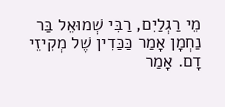מֵי רַגְלַיִם, רַבִּי שְׁמוּאֵל בַּר נַחְמָן אָמַר כַּכַּדִין שֶׁל מְקִיזֵי דָם. אָמַר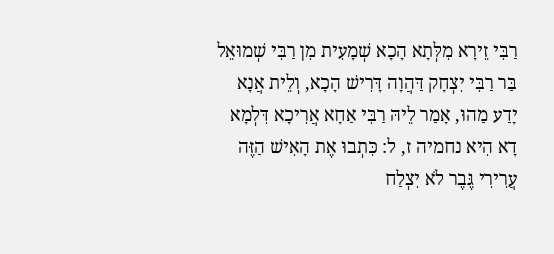רַבִּי זֵירָא מִלְּתָא הָכָא שְׁמָעִית מִן רַבִּי שְׁמוּאֵל בַּר רַבִּי יִצְחָק דַּהֲוָה דָּרִישׁ הָכָא, וְלֵית אֲנָא יָדַע מַהוּ, אָמַר לֵיהּ רַבִּי אַחָא אֲרִיכָא דִּלְמָא דָא הִיא נחמיה ז, ל: כִּתְבוּ אֶת הָאִישׁ הַזֶּה עֲרִירִי גֶּבֶר לֹא יִצְלַח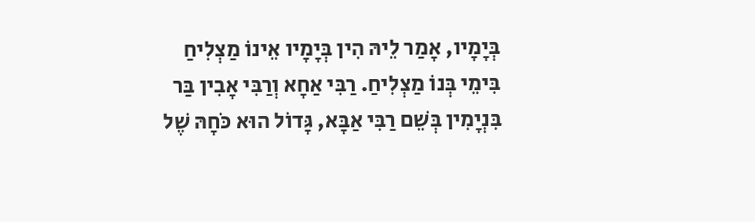בְּיָמָיו, אָמַר לֵיהּ הִין בְּיָמָיו אֵינוֹ מַצְלִיחַ בִּימֵי בְּנוֹ מַצְלִיחַ. רַבִּי אַחָא וְרַבִּי אָבִין בַּר בִּנְיָמִין בְּשֵׁם רַבִּי אַבָּא, גָּדוֹל הוּא כֹּחָהּ שֶׁל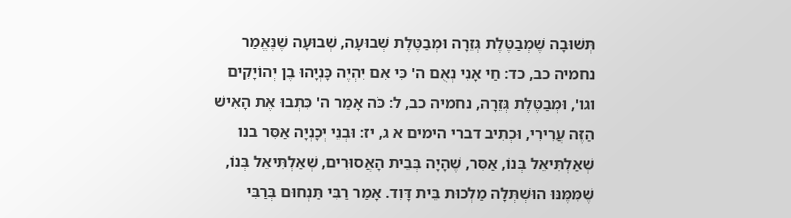תְּשׁוּבָה שֶׁמְבַטֶּלֶת גְּזֵרָה וּמְבַטֶּלֶת שְׁבוּעָה, שְׁבוּעָה שֶׁנֶּאֱמַר נחמיה כב, כד: חַי אָנִי נְאֻם ה' כִּי אִם יִהְיֶה כָּנְיָהוּ בֶן יְהוֹיָקִים וגו', וּמְבַטֶּלֶת גְּזֵרָה, נחמיה כב, ל: כֹּה אָמַר ה' כִּתְבוּ אֶת הָאִישׁ הַזֶּה עֲרִירִי, וּכְתִיב דברי הימים א ג, יז: וּבְנֵי יְכָנְיָה אַסִּר בנו שְׁאַלְתִּיאֵל בְּנוֹ, אַסִּר, שֶׁהָיָה בְּבֵית הָאֲסוּרִים, שְׁאַלְתִּיאֵל בְּנוֹ, שֶׁמִּמֶּנּוּ הוּשְׁתְּלָה מַלְכוּת בֵּית דָּוִד. אָמַר רַבִּי תַּנְחוּם בְּרַבִּי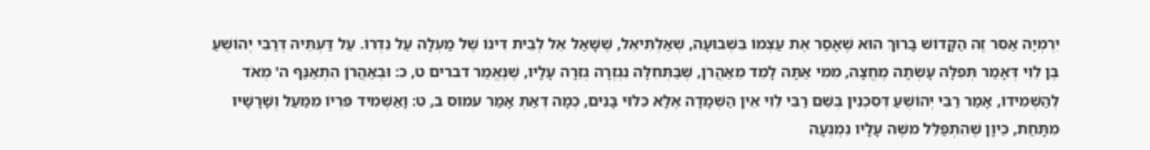יִרְמְיָה אַסִּר זֶה הַקָּדוֹשׁ בָּרוּךְ הוּא שֶׁאָסַר אֶת עַצְמוֹ בִּשְׁבוּעָה, שְׁאַלְתִּיאֵל, שֶׁשָּׁאַל אֵל לְבֵית דִּינוֹ שֶׁל מַעְלָה עַל נִדְרוֹ. עַל דַּעְתֵּיהּ דְּרַבִּי יְהוֹשֻׁעַ בֶּן לֵוִי דְּאָמַר תְּפִלָּה עָשְׂתָה מֶחֱצָה, מִמִי אַתָּה לָמֵד מֵאַהֲרֹן, שֶׁבַּתְּחִלָּה נִגְזְרָה גְזֵרָה עָלָיו, שֶׁנֶּאֱמַר דברים ט, כ: וּבְאַהֲרֹן הִתְאַנַּף ה' מְאֹד לְהַשְׁמִידוֹ, אָמַר רַבִּי יְהוֹשֻׁעַ דְּסִכְנִין בְּשֵׁם רַבִּי לֵוִי אֵין הַשְׁמָדָה אֶלָּא כִּלּוּי בָּנִים, כְּמָה דְאַתְּ אָמַר עמוס ב, ט: וָאַשְׁמִיד פִּרְיוֹ מִמַּעַל וְשָׁרָשָׁיו מִתָּחַת, כֵּיוָן שֶׁהִתְפַּלֵּל משֶׁה עָלָיו נִמְנְעָה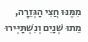מִמֶּנּוּ חֲצִי הַגְּזֵרָה, מֵתוּ שְׁנַיִם וְנִשְׁתַּיְּירוּ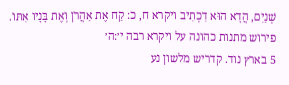שְׁנַיִם, הֲדָא הוּא דִכְתִיב ויקרא ח, כ: קַח אֶת אַהֲרֹן וְאֶת בָּנָיו אִתּוֹ.
פירוש מתנות כהונה על ויקרא רבה י׳:ה׳
5 בארץ נוד. קדריש מלשון נע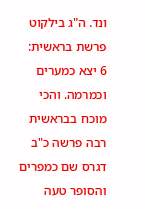ונד. ה"ג בילקוט פרשת בראשית:
6 יצא כמערים וכמרמה. והכי מוכח בבראשית רבה פרשה כ"ב דגרס שם כמפרים והסופר טעה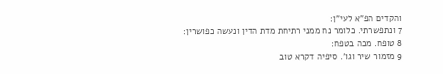והקדים הפ"א לעי"ן:
7 ונתפשרתי. כלומר נח ממני רתיחת מדת הדין ונעשה כפושרין:
8 טופח. מכה בטפח:
9 מזמור שיר וגו'. סיפיה דקרא טוב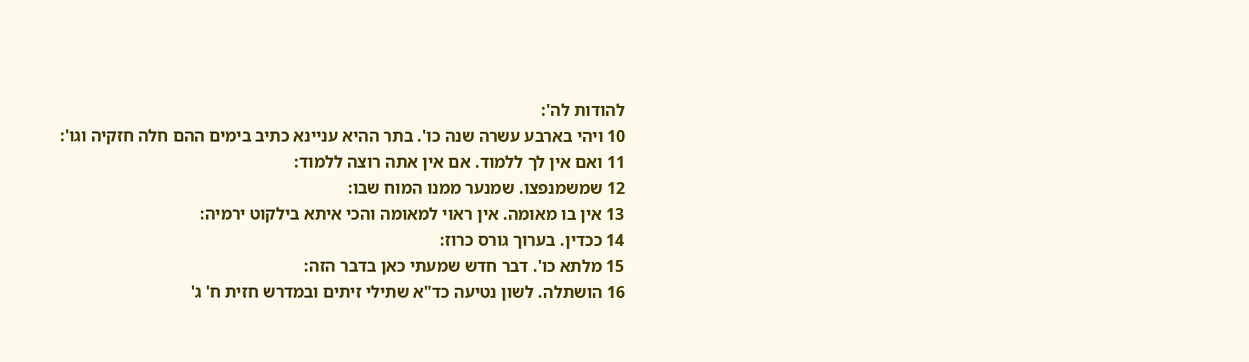להודות לה':
10 ויהי בארבע עשרה שנה כו'. בתר ההיא עניינא כתיב בימים ההם חלה חזקיה וגו':
11 ואם אין לך ללמוד. אם אין אתה רוצה ללמוד:
12 שמשמנפצו. שמנער ממנו המוח שבו:
13 אין בו מאומה. אין ראוי למאומה והכי איתא בילקוט ירמיה:
14 ככדין. בערוך גורס כרוז:
15 מלתא כו'. דבר חדש שמעתי כאן בדבר הזה:
16 הושתלה. לשון נטיעה כד"א שתילי זיתים ובמדרש חזית ח' ג'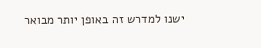ישנו למדרש זה באופן יותר מבואר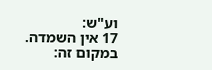וע"ש:
17 אין השמדה. במקום זה: